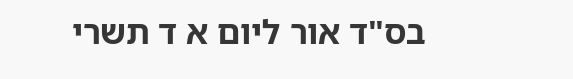בס"ד אור ליום א ד תשרי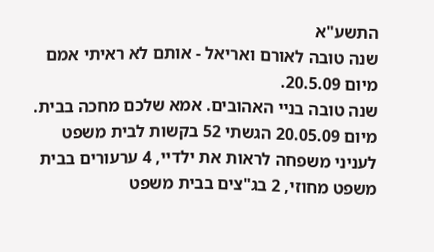התשע"א
שנה טובה לאורם ואריאל - אותם לא ראיתי אמם מיום 20.5.09.
שנה טובה בניי האהובים. אמא שלכם מחכה בבית.
מיום 20.05.09 הגשתי 52 בקשות לבית משפט לעניני משפחה לראות את ילדיי, 4 ערעורים בבית משפט מחוזי, 2 בג"צים בבית משפט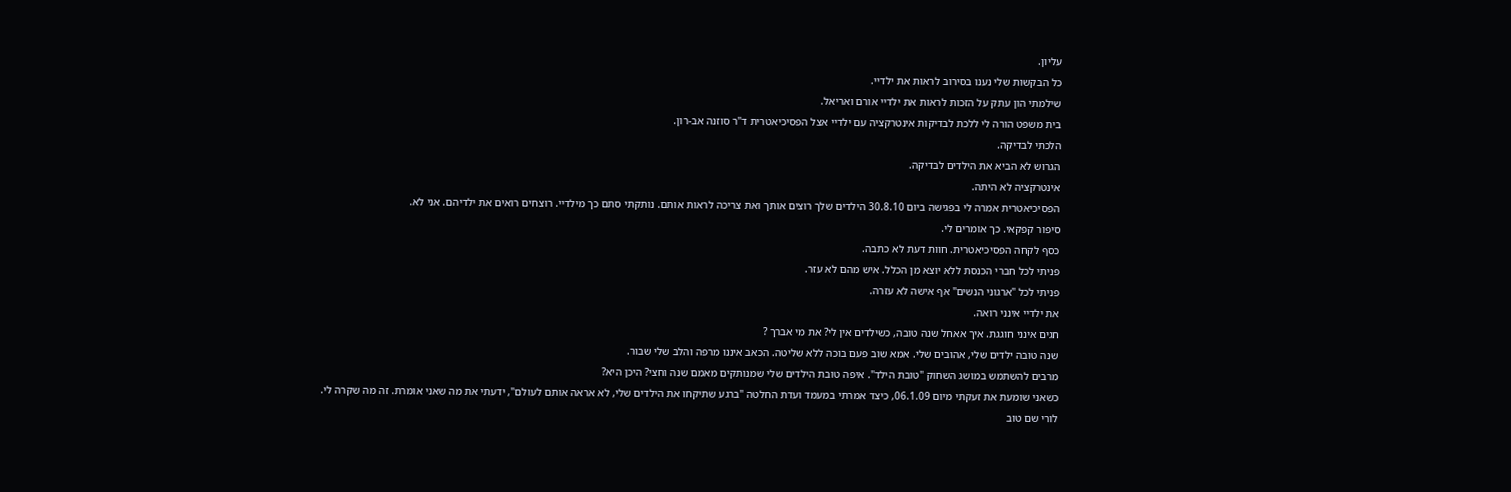עליון.
כל הבקשות שלי נענו בסירוב לראות את ילדיי.
שילמתי הון עתק על הזכות לראות את ילדיי אורם ואריאל.
בית משפט הורה לי ללכת לבדיקות אינטרקציה עם ילדיי אצל הפסיכיאטרית ד"ר סוזנה אב-רון.
הלכתי לבדיקה.
הגרוש לא הביא את הילדים לבדיקה.
אינטרקציה לא היתה.
הפסיכיאטרית אמרה לי בפגישה ביום 30.8.10 הילדים שלך רוצים אותך ואת צריכה לראות אותם. נותקתי סתם כך מילדיי. רוצחים רואים את ילדיהם. אני לא.
סיפור קפקאי. כך אומרים לי.
כסף לקחה הפסיכיאטרית. חוות דעת לא כתבה.
פניתי לכל חברי הכנסת ללא יוצא מן הכלל. איש מהם לא עזר.
פניתי לכל "ארגוני הנשים" אף אישה לא עזרה.
את ילדיי אינני רואה.
חגים אינני חוגגת. איך אאחל שנה טובה, כשילדים אין לי? את מי אברך ?
שנה טובה ילדים שלי, אהובים שלי. אמא שוב פעם בוכה ללא שליטה. הכאב איננו מרפה והלב שלי שבור.
מרבים להשתמש במושג השחוק "טובת הילד". איפה טובת הילדים שלי שמנותקים מאמם שנה וחצי? היכן היא?
כשאני שומעת את זעקתי מיום 06.1.09, כיצד אמרתי במעמד ועדת החלטה "ברגע שתיקחו את הילדים שלי, לא אראה אותם לעולם", ידעתי את מה שאני אומרת. זה מה שקרה לי.
לורי שם טוב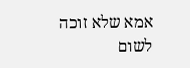אמא שלא זוכה לשום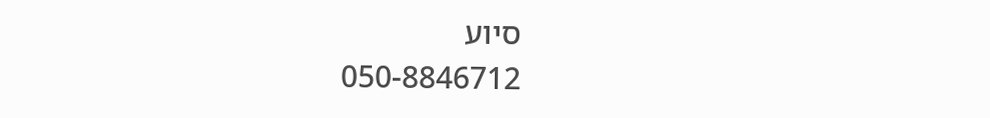סיוע
050-8846712